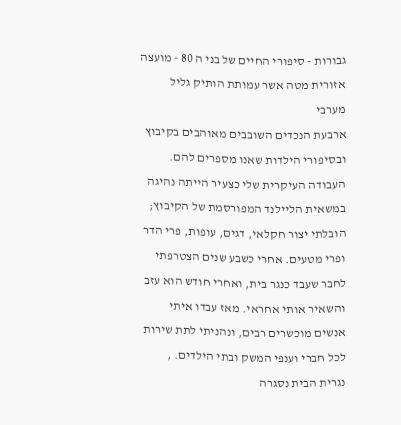גבורות - סיפורי החיים של בני ה 80 - מועצה אזורית מטה אשר עמותת הותיק גליל מערבי
ארבעת הנכדים השובבים מאוהבים בקיבוץ ובסיפורי הילדות שאנו מספרים להם. העבודה העיקרית שלי כצעיר הייתה נהיגה במשאית הליילנד המפורסמת של הקיבוץ; הובלתי יצור חקלאי, דגים, עופות, פרי הדר ופרי מטעים. אחרי כשבע שנים הצטרפתי לחבר שעבד כנגר בית, ואחרי חודש הוא עזב והשאיר אותי אחראי. מאז עבדו איתי אנשים מוכשרים רבים, ונהניתי לתת שירות לכל חברי וענפי המשק ובתי הילדים. , נגרית הבית נסגרה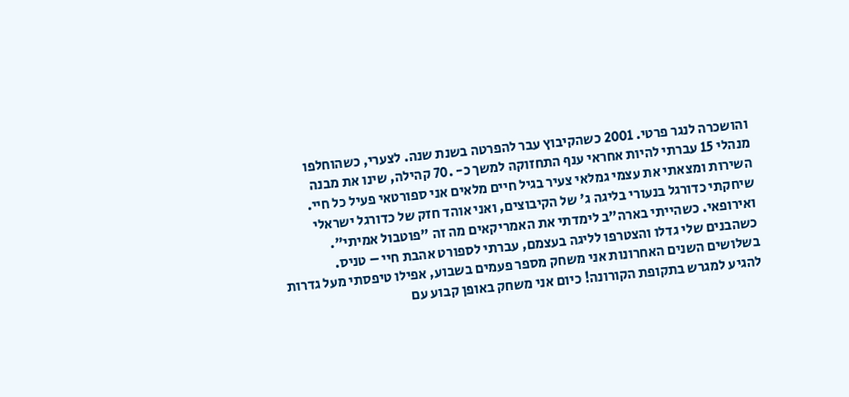והושכרה לנגר פרטי. 2001 כשהקיבוץ עבר להפרטה בשנת שנה. לצערי, כשהוחלפו מנהלי 15 עברתי להיות אחראי ענף התחזוקה למשך כ- .70 קהילה, שינו את מבנה השירות ומצאתי את עצמי גמלאי צעיר בגיל חיים מלאים אני ספורטאי פעיל כל חיי. שיחקתי כדורגל בנעורי בליגה ג' של הקיבוצים, ואני אוהד חזק של כדורגל ישראלי ואירופאי. כשהייתי בארה"ב לימדתי את האמריקאים מה זה "פוטבול אמיתי". כשהבנים שלי גדלו והצטרפו לליגה בעצמם, עברתי לספורט אהבת חיי – טניס. בשלושים השנים האחרונות אני משחק מספר פעמים בשבוע, אפילו טיפסתי מעל גדרות להגיע למגרש בתקופת הקורונה! כיום אני משחק באופן קבוע עם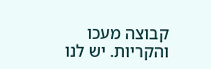קבוצה מעכו והקריות. יש לנו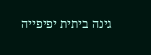גינה ביתית יפיפייה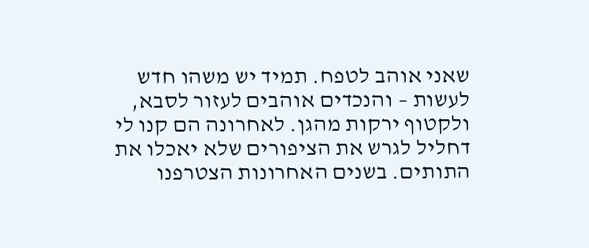שאני אוהב לטפח. תמיד יש משהו חדש לעשות – והנכדים אוהבים לעזור לסבא, ולקטוף ירקות מהגן. לאחרונה הם קנו לי דחליל לגרש את הציפורים שלא יאכלו את התותים. בשנים האחרונות הצטרפנו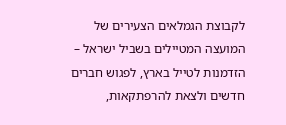לקבוצת הגמלאים הצעירים של המועצה המטיילים בשביל ישראל – הזדמנות לטייל בארץ, לפגוש חברים חדשים ולצאת להרפתקאות,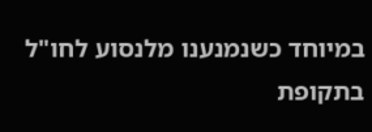במיוחד כשנמנענו מלנסוע לחו"ל בתקופת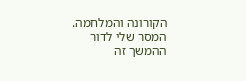הקורונה והמלחמה. המסר שלי לדור ההמשך זה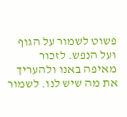פשוט לשמור על הגוף ועל הנפש. לזכור מאיפה באנו ולהעריך את מה שיש לנו. לשמור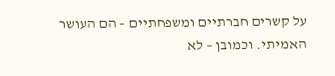על קשרים חברתיים ומשפחתיים – הם העושר האמיתי. וכמובן – לא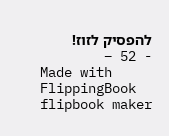להפסיק לזוז!
- 52 –
Made with FlippingBook flipbook maker